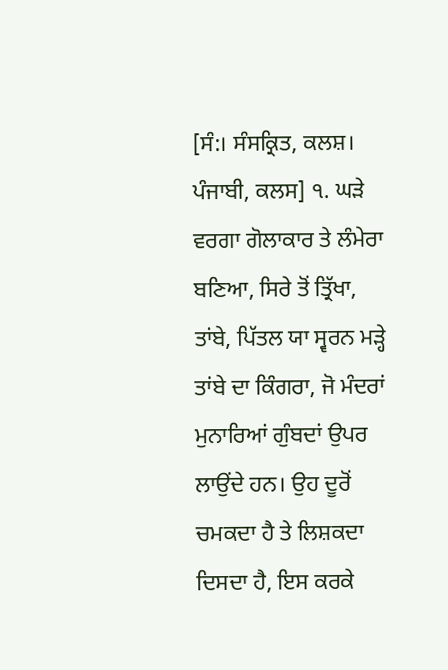[ਸੰ:। ਸੰਸਕ੍ਰਿਤ, ਕਲਸ਼। ਪੰਜਾਬੀ, ਕਲਸ] ੧. ਘੜੇ ਵਰਗਾ ਗੋਲਾਕਾਰ ਤੇ ਲੰਮੇਰਾ ਬਣਿਆ, ਸਿਰੇ ਤੋਂ ਤ੍ਰਿੱਖਾ, ਤਾਂਬੇ, ਪਿੱਤਲ ਯਾ ਸ੍ਵਰਨ ਮੜ੍ਹੇ ਤਾਂਬੇ ਦਾ ਕਿੰਗਰਾ, ਜੋ ਮੰਦਰਾਂ ਮੁਨਾਰਿਆਂ ਗੁੰਬਦਾਂ ਉਪਰ ਲਾਉਂਦੇ ਹਨ। ਉਹ ਦੂਰੋਂ ਚਮਕਦਾ ਹੈ ਤੇ ਲਿਸ਼ਕਦਾ ਦਿਸਦਾ ਹੈ, ਇਸ ਕਰਕੇ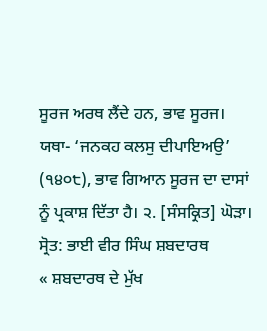ਸੂਰਜ ਅਰਥ ਲੈਂਦੇ ਹਨ, ਭਾਵ ਸੂਰਜ। ਯਥਾ- ‘ਜਨਕਹ ਕਲਸੁ ਦੀਪਾਇਅਉ’ (੧੪੦੮), ਭਾਵ ਗਿਆਨ ਸੂਰਜ ਦਾ ਦਾਸਾਂ ਨੂੰ ਪ੍ਰਕਾਸ਼ ਦਿੱਤਾ ਹੈ। ੨. [ਸੰਸਕ੍ਰਿਤ] ਘੋੜਾ।
ਸ੍ਰੋਤ: ਭਾਈ ਵੀਰ ਸਿੰਘ ਸ਼ਬਦਾਰਥ
« ਸ਼ਬਦਾਰਥ ਦੇ ਮੁੱਖ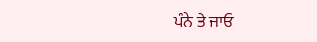ਪੰਨੇ ਤੇ ਜਾਓ